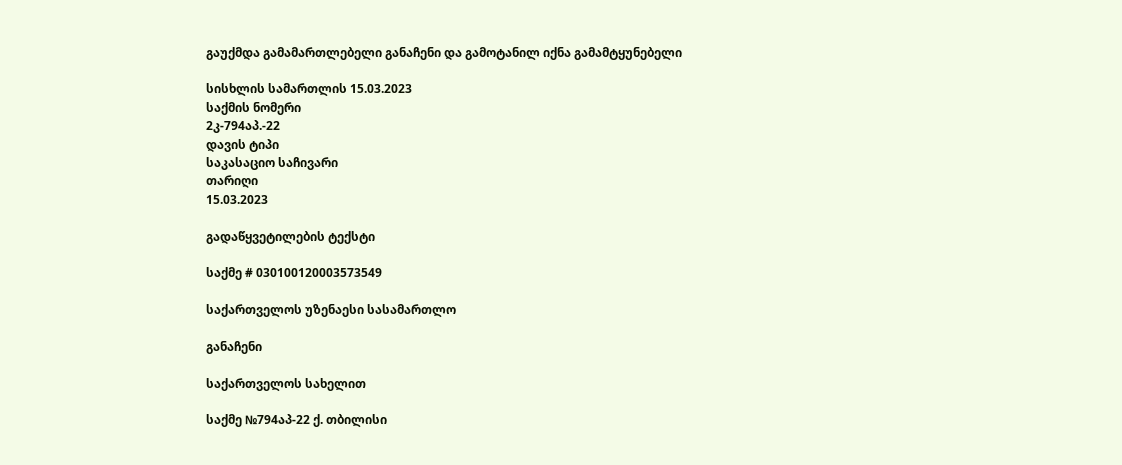გაუქმდა გამამართლებელი განაჩენი და გამოტანილ იქნა გამამტყუნებელი

სისხლის სამართლის 15.03.2023
საქმის ნომერი
2კ-794აპ.-22
დავის ტიპი
საკასაციო საჩივარი
თარიღი
15.03.2023

გადაწყვეტილების ტექსტი

საქმე # 030100120003573549

საქართველოს უზენაესი სასამართლო

განაჩენი

საქართველოს სახელით

საქმე №794აპ-22 ქ. თბილისი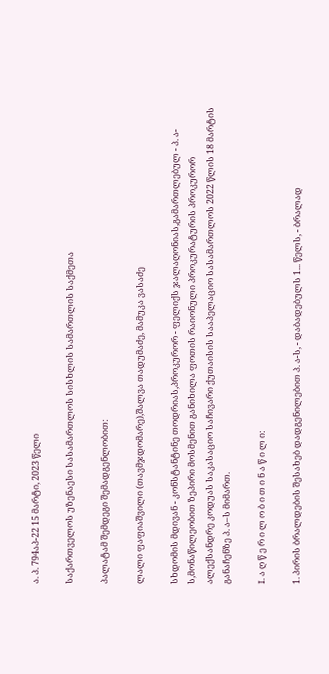ა. პ. 794აპ-22 15 მარტი, 2023 წელი

საქართველოს უზენაესი სასამართლოს სისხლის სამართლის საქმეთა

პალატამ შემდეგი შემადგენლობით:

ლალი ფაფიაშვილი (თავმჯდომარე),შალვა თადუმაძე, მამუკა ვასაძე

სხდომის მდივან - კონსტანტინე თოდრიას,პროკურორ - ფელიქს ჯალაღონიას,გამართლებულ - პ. ა-ს,მონაწილეობით ზეპირი მოსმენით განიხილა ფოთის რაიონული პროკურატურის პროკურორ ალექსანდრე კოდუას საკასაციო საჩივარი ქუთაისის სააპელაციო სასამართლოს 2022 წლის 18 მარტის განაჩენზე პ. ა–ს მიმართ.

I. ა ღ წ ე რ ი ლ ო ბ ი თ ი ნ ა წ ი ლ ი:

1. პირის ბრალდების შესახებ დადგენილებით პ. ა-ს, - დაბადებულს 1... წელს, - ბრალად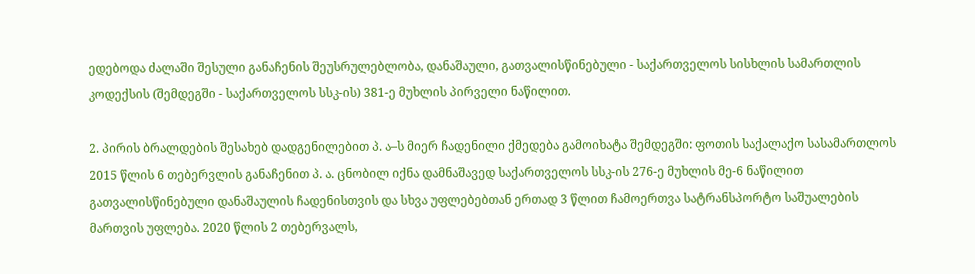ედებოდა ძალაში შესული განაჩენის შეუსრულებლობა, დანაშაული, გათვალისწინებული - საქართველოს სისხლის სამართლის კოდექსის (შემდეგში - საქართველოს სსკ-ის) 381-ე მუხლის პირველი ნაწილით.

2. პირის ბრალდების შესახებ დადგენილებით პ. ა–ს მიერ ჩადენილი ქმედება გამოიხატა შემდეგში: ფოთის საქალაქო სასამართლოს 2015 წლის 6 თებერვლის განაჩენით პ. ა. ცნობილ იქნა დამნაშავედ საქართველოს სსკ-ის 276-ე მუხლის მე-6 ნაწილით გათვალისწინებული დანაშაულის ჩადენისთვის და სხვა უფლებებთან ერთად 3 წლით ჩამოერთვა სატრანსპორტო საშუალების მართვის უფლება. 2020 წლის 2 თებერვალს,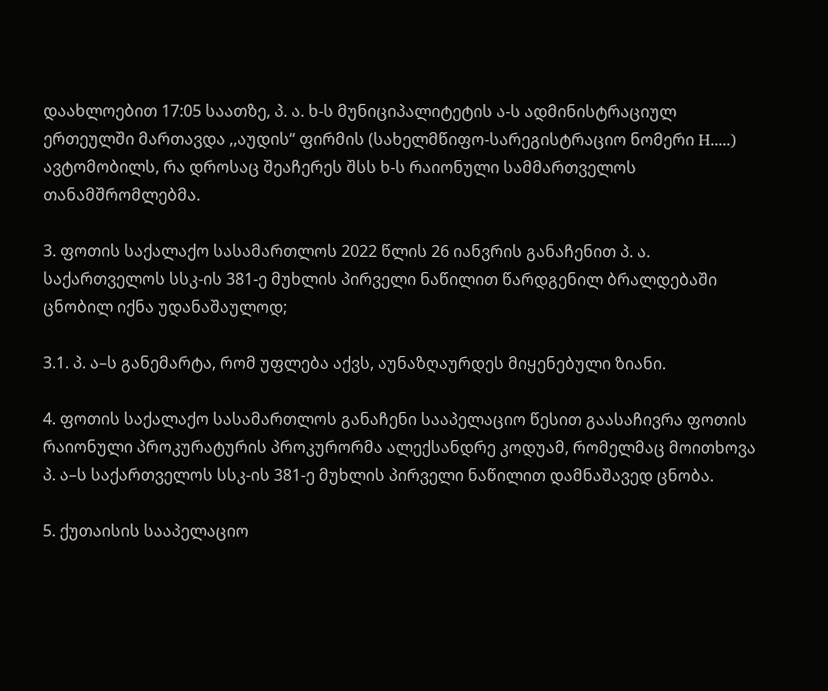დაახლოებით 17:05 საათზე, პ. ა. ხ-ს მუნიციპალიტეტის ა-ს ადმინისტრაციულ ერთეულში მართავდა ,,აუდის“ ფირმის (სახელმწიფო-სარეგისტრაციო ნომერი H.....) ავტომობილს, რა დროსაც შეაჩერეს შსს ხ-ს რაიონული სამმართველოს თანამშრომლებმა.

3. ფოთის საქალაქო სასამართლოს 2022 წლის 26 იანვრის განაჩენით პ. ა. საქართველოს სსკ-ის 381-ე მუხლის პირველი ნაწილით წარდგენილ ბრალდებაში ცნობილ იქნა უდანაშაულოდ;

3.1. პ. ა–ს განემარტა, რომ უფლება აქვს, აუნაზღაურდეს მიყენებული ზიანი.

4. ფოთის საქალაქო სასამართლოს განაჩენი სააპელაციო წესით გაასაჩივრა ფოთის რაიონული პროკურატურის პროკურორმა ალექსანდრე კოდუამ, რომელმაც მოითხოვა პ. ა–ს საქართველოს სსკ-ის 381-ე მუხლის პირველი ნაწილით დამნაშავედ ცნობა.

5. ქუთაისის სააპელაციო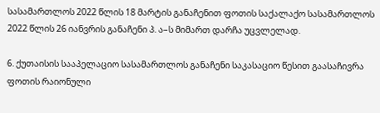სასამართლოს 2022 წლის 18 მარტის განაჩენით ფოთის საქალაქო სასამართლოს 2022 წლის 26 იანვრის განაჩენი პ. ა–ს მიმართ დარჩა უცვლელად.

6. ქუთაისის სააპელაციო სასამართლოს განაჩენი საკასაციო წესით გაასაჩივრა ფოთის რაიონული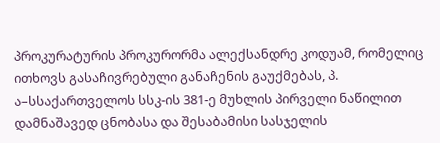პროკურატურის პროკურორმა ალექსანდრე კოდუამ, რომელიც ითხოვს გასაჩივრებული განაჩენის გაუქმებას, პ. ა–სსაქართველოს სსკ-ის 381-ე მუხლის პირველი ნაწილით დამნაშავედ ცნობასა და შესაბამისი სასჯელის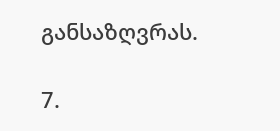განსაზღვრას.

7.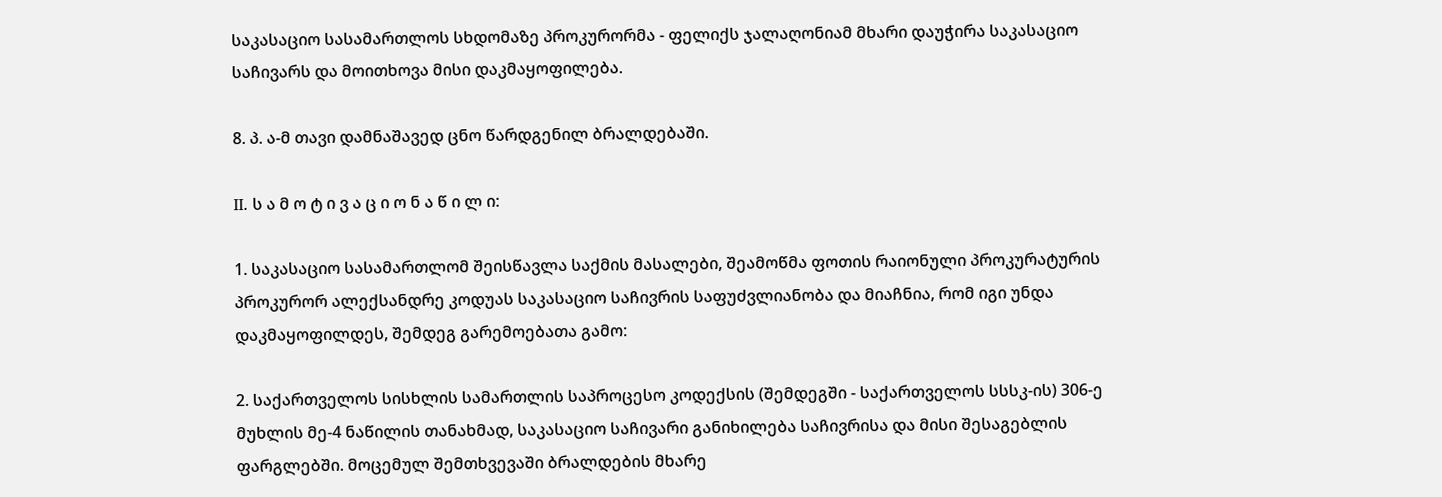საკასაციო სასამართლოს სხდომაზე პროკურორმა - ფელიქს ჯალაღონიამ მხარი დაუჭირა საკასაციო საჩივარს და მოითხოვა მისი დაკმაყოფილება.

8. პ. ა-მ თავი დამნაშავედ ცნო წარდგენილ ბრალდებაში.

II. ს ა მ ო ტ ი ვ ა ც ი ო ნ ა წ ი ლ ი:

1. საკასაციო სასამართლომ შეისწავლა საქმის მასალები, შეამოწმა ფოთის რაიონული პროკურატურის პროკურორ ალექსანდრე კოდუას საკასაციო საჩივრის საფუძვლიანობა და მიაჩნია, რომ იგი უნდა დაკმაყოფილდეს, შემდეგ გარემოებათა გამო:

2. საქართველოს სისხლის სამართლის საპროცესო კოდექსის (შემდეგში - საქართველოს სსსკ-ის) 306-ე მუხლის მე-4 ნაწილის თანახმად, საკასაციო საჩივარი განიხილება საჩივრისა და მისი შესაგებლის ფარგლებში. მოცემულ შემთხვევაში ბრალდების მხარე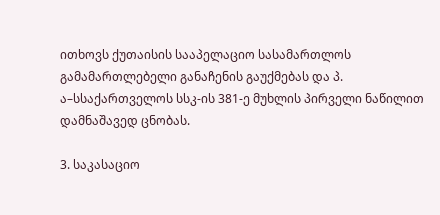ითხოვს ქუთაისის სააპელაციო სასამართლოს გამამართლებელი განაჩენის გაუქმებას და პ. ა–სსაქართველოს სსკ-ის 381-ე მუხლის პირველი ნაწილით დამნაშავედ ცნობას.

3. საკასაციო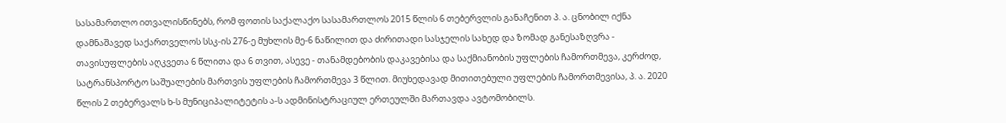სასამართლო ითვალისწინებს, რომ ფოთის საქალაქო სასამართლოს 2015 წლის 6 თებერვლის განაჩენით პ. ა. ცნობილ იქნა დამნაშავედ საქართველოს სსკ-ის 276-ე მუხლის მე-6 ნაწილით და ძირითადი სასჯელის სახედ და ზომად განესაზღვრა - თავისუფლების აღკვეთა 6 წლითა და 6 თვით, ასევე - თანამდებობის დაკავებისა და საქმიანობის უფლების ჩამორთმევა, კერძოდ, სატრანსპორტო საშუალების მართვის უფლების ჩამორთმევა 3 წლით. მიუხედავად მითითებული უფლების ჩამორთმევისა, პ. ა. 2020 წლის 2 თებერვალს ხ-ს მუნიციპალიტეტის ა-ს ადმინისტრაციულ ერთეულში მართავდა ავტომობილს.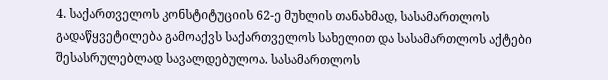4. საქართველოს კონსტიტუციის 62-ე მუხლის თანახმად, სასამართლოს გადაწყვეტილება გამოაქვს საქართველოს სახელით და სასამართლოს აქტები შესასრულებლად სავალდებულოა. სასამართლოს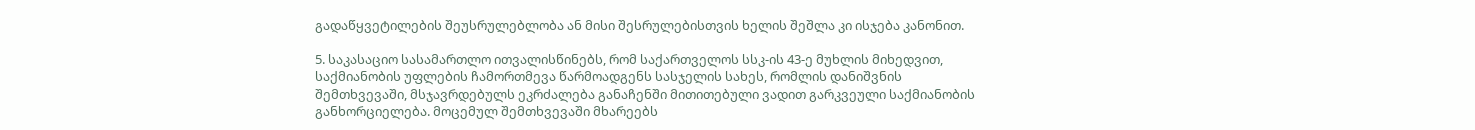გადაწყვეტილების შეუსრულებლობა ან მისი შესრულებისთვის ხელის შეშლა კი ისჯება კანონით.

5. საკასაციო სასამართლო ითვალისწინებს, რომ საქართველოს სსკ-ის 43-ე მუხლის მიხედვით, საქმიანობის უფლების ჩამორთმევა წარმოადგენს სასჯელის სახეს, რომლის დანიშვნის შემთხვევაში, მსჯავრდებულს ეკრძალება განაჩენში მითითებული ვადით გარკვეული საქმიანობის განხორციელება. მოცემულ შემთხვევაში მხარეებს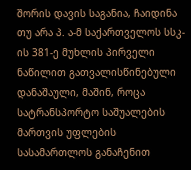შორის დავის საგანია, ჩაიდინა თუ არა პ. ა-მ საქართველოს სსკ-ის 381-ე მუხლის პირველი ნაწილით გათვალისწინებული დანაშაული, მაშინ, როცა სატრანსპორტო საშუალების მართვის უფლების სასამართლოს განაჩენით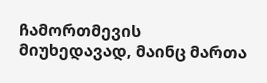ჩამორთმევის მიუხედავად, მაინც მართა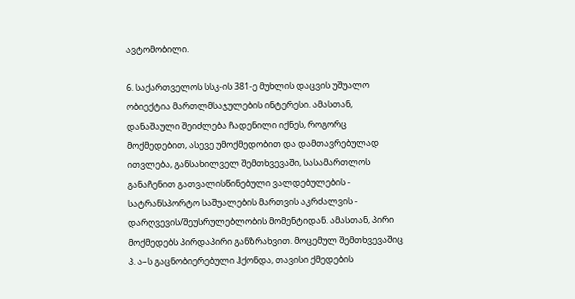ავტომობილი.

6. საქართველოს სსკ-ის 381-ე მუხლის დაცვის უშუალო ობიექტია მართლმსაჯულების ინტერესი. ამასთან, დანაშაული შეიძლება ჩადენილი იქნეს, როგორც მოქმედებით, ასევე უმოქმედობით და დამთავრებულად ითვლება, განსახილველ შემთხვევაში, სასამართლოს განაჩენით გათვალისწინებული ვალდებულების - სატრანსპორტო საშუალების მართვის აკრძალვის - დარღვევის/შეუსრულებლობის მომენტიდან. ამასთან, პირი მოქმედებს პირდაპირი განზრახვით. მოცემულ შემთხვევაშიც პ. ა–ს გაცნობიერებული ჰქონდა, თავისი ქმედების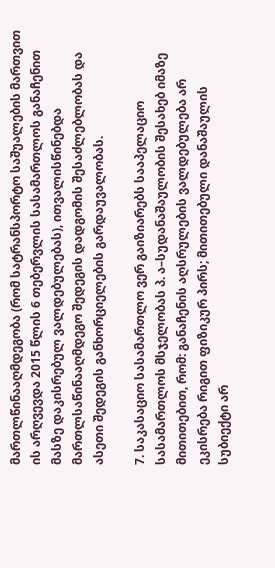მართლწინააღმდეგობა (რომ სატრანსპორტო საშუალების მართვით ის არღვევდა 2015 წლის 6 თებერვლის სასამართლოს განაჩენით მასზე დაკისრებულ ვალდებულებას), ითვალისწინებდა მართლსაწინააღმდეგო შედეგის დადგომის შესაძლებლობას და ასეთი შედეგის განხორციელების გარდაუვალობას.

7. საკასაციო სასამართლო ვერ გაიზიარებს სააპელაციო სასამართლოს მსჯელობას პ. ა–სუდანაშაულობის შესახებ იმაზე მითითებით, რომ: განაჩენის აღსრულების ვალდებულება არ ეკისრება რიგით ფიზიკურ პირს; მითითებული დანაშაულის სუბიექტი არ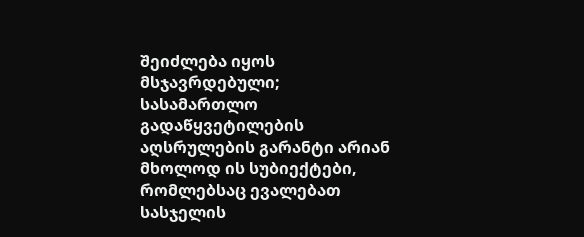შეიძლება იყოს მსჯავრდებული; სასამართლო გადაწყვეტილების აღსრულების გარანტი არიან მხოლოდ ის სუბიექტები, რომლებსაც ევალებათ სასჯელის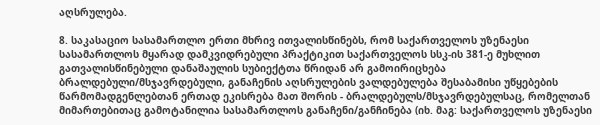აღსრულება.

8. საკასაციო სასამართლო ერთი მხრივ ითვალისწინებს, რომ საქართველოს უზენაესი სასამართლოს მყარად დამკვიდრებული პრაქტიკით საქართველოს სსკ-ის 381-ე მუხლით გათვალისწინებული დანაშაულის სუბიექტთა წრიდან არ გამოირიცხება ბრალდებული/მსჯავრდებული, განაჩენის აღსრულების ვალდებულება შესაბამისი უწყებების წარმომადგენლებთან ერთად ეკისრება მათ შორის - ბრალდებულს/მსჯავრდებულსაც, რომელთან მიმართებითაც გამოტანილია სასამართლოს განაჩენი/განჩინება (იხ. მაგ: საქართველოს უზენაესი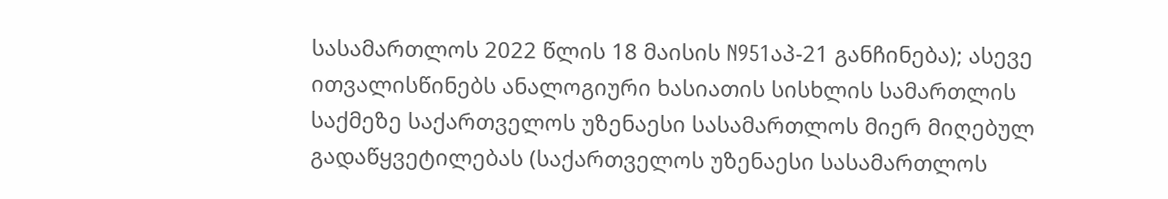სასამართლოს 2022 წლის 18 მაისის N951აპ-21 განჩინება); ასევე ითვალისწინებს ანალოგიური ხასიათის სისხლის სამართლის საქმეზე საქართველოს უზენაესი სასამართლოს მიერ მიღებულ გადაწყვეტილებას (საქართველოს უზენაესი სასამართლოს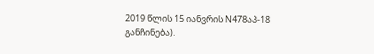2019 წლის 15 იანვრის N478აპ-18 განჩინება).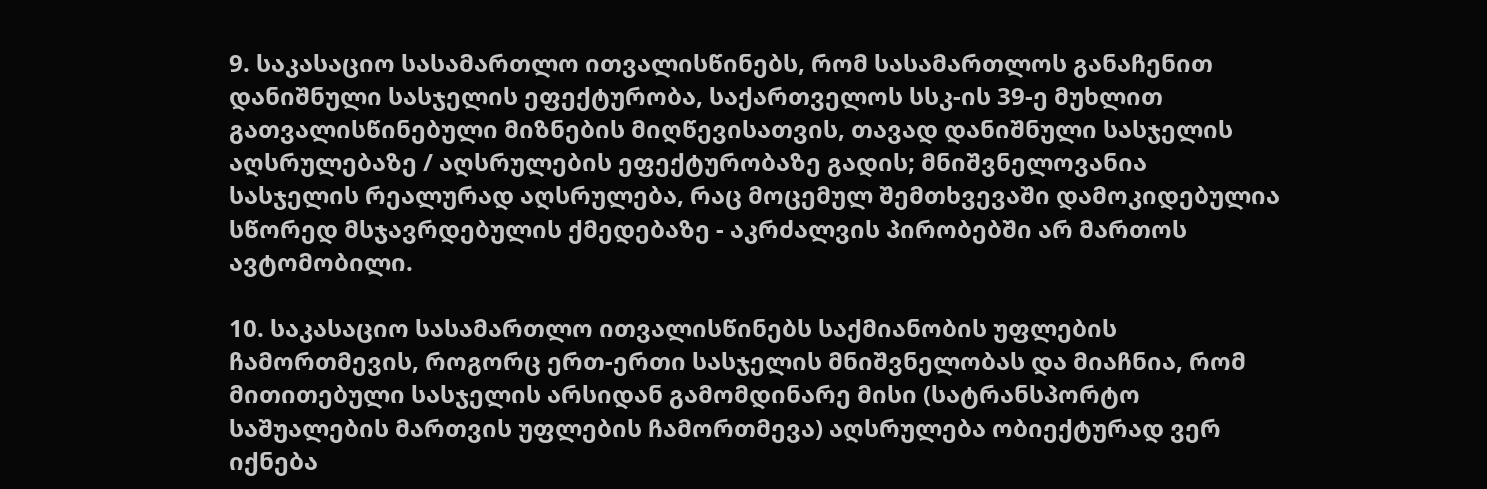9. საკასაციო სასამართლო ითვალისწინებს, რომ სასამართლოს განაჩენით დანიშნული სასჯელის ეფექტურობა, საქართველოს სსკ-ის 39-ე მუხლით გათვალისწინებული მიზნების მიღწევისათვის, თავად დანიშნული სასჯელის აღსრულებაზე / აღსრულების ეფექტურობაზე გადის; მნიშვნელოვანია სასჯელის რეალურად აღსრულება, რაც მოცემულ შემთხვევაში დამოკიდებულია სწორედ მსჯავრდებულის ქმედებაზე - აკრძალვის პირობებში არ მართოს ავტომობილი.

10. საკასაციო სასამართლო ითვალისწინებს საქმიანობის უფლების ჩამორთმევის, როგორც ერთ-ერთი სასჯელის მნიშვნელობას და მიაჩნია, რომ მითითებული სასჯელის არსიდან გამომდინარე მისი (სატრანსპორტო საშუალების მართვის უფლების ჩამორთმევა) აღსრულება ობიექტურად ვერ იქნება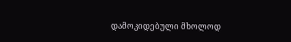დამოკიდებული მხოლოდ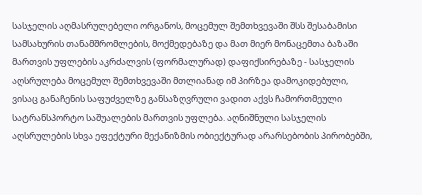სასჯელის აღმასრულებელი ორგანოს, მოცემულ შემთხვევაში შსს შესაბამისი სამსახურის თანამშრომლების, მოქმედებაზე და მათ მიერ მონაცემთა ბაზაში მართვის უფლების აკრძალვის (ფორმალურად) დაფიქსირებაზე - სასჯელის აღსრულება მოცემულ შემთხვევაში მთლიანად იმ პირზეა დამოკიდებული, ვისაც განაჩენის საფუძველზე განსაზღვრული ვადით აქვს ჩამორთმეული სატრანსპორტო საშუალების მართვის უფლება. აღნიშნული სასჯელის აღსრულების სხვა ეფექტური მექანიზმის ობიექტურად არარსებობის პირობებში,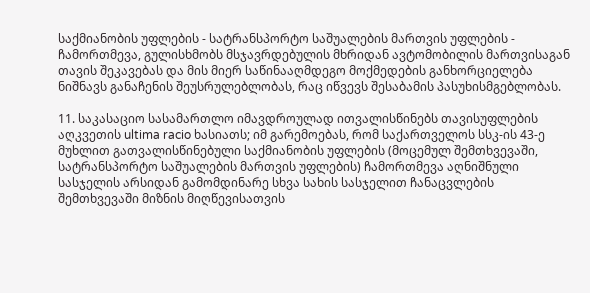საქმიანობის უფლების - სატრანსპორტო საშუალების მართვის უფლების - ჩამორთმევა, გულისხმობს მსჯავრდებულის მხრიდან ავტომობილის მართვისაგან თავის შეკავებას და მის მიერ საწინააღმდეგო მოქმედების განხორციელება ნიშნავს განაჩენის შეუსრულებლობას, რაც იწვევს შესაბამის პასუხისმგებლობას.

11. საკასაციო სასამართლო იმავდროულად ითვალისწინებს თავისუფლების აღკვეთის ultima racio ხასიათს; იმ გარემოებას, რომ საქართველოს სსკ-ის 43-ე მუხლით გათვალისწინებული საქმიანობის უფლების (მოცემულ შემთხვევაში, სატრანსპორტო საშუალების მართვის უფლების) ჩამორთმევა აღნიშნული სასჯელის არსიდან გამომდინარე სხვა სახის სასჯელით ჩანაცვლების შემთხვევაში მიზნის მიღწევისათვის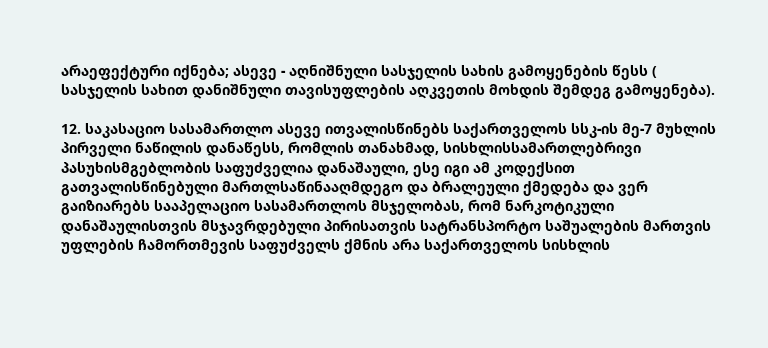არაეფექტური იქნება; ასევე - აღნიშნული სასჯელის სახის გამოყენების წესს ( სასჯელის სახით დანიშნული თავისუფლების აღკვეთის მოხდის შემდეგ გამოყენება).

12. საკასაციო სასამართლო ასევე ითვალისწინებს საქართველოს სსკ-ის მე-7 მუხლის პირველი ნაწილის დანაწესს, რომლის თანახმად, სისხლისსამართლებრივი პასუხისმგებლობის საფუძველია დანაშაული, ესე იგი ამ კოდექსით გათვალისწინებული მართლსაწინააღმდეგო და ბრალეული ქმედება და ვერ გაიზიარებს სააპელაციო სასამართლოს მსჯელობას, რომ ნარკოტიკული დანაშაულისთვის მსჯავრდებული პირისათვის სატრანსპორტო საშუალების მართვის უფლების ჩამორთმევის საფუძველს ქმნის არა საქართველოს სისხლის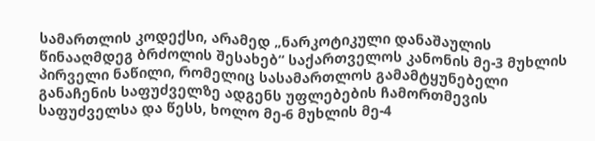სამართლის კოდექსი, არამედ „ნარკოტიკული დანაშაულის წინააღმდეგ ბრძოლის შესახებ“ საქართველოს კანონის მე-3 მუხლის პირველი ნაწილი, რომელიც სასამართლოს გამამტყუნებელი განაჩენის საფუძველზე ადგენს უფლებების ჩამორთმევის საფუძველსა და წესს, ხოლო მე-6 მუხლის მე-4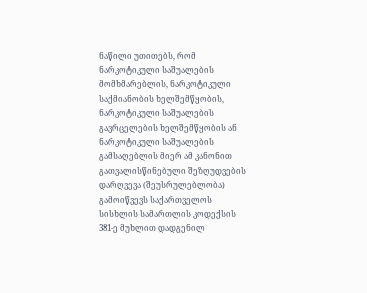ნაწილი უთითებს, რომ ნარკოტიკული საშუალების მომხმარებლის, ნარკოტიკული საქმიანობის ხელშემწყობის, ნარკოტიკული საშუალების გავრცელების ხელშემწყობის ან ნარკოტიკული საშუალების გამსაღებლის მიერ ამ კანონით გათვალისწინებული შეზღუდვების დარღვევა (შეუსრულებლობა) გამოიწვევს საქართველოს სისხლის სამართლის კოდექსის 381-ე მუხლით დადგენილ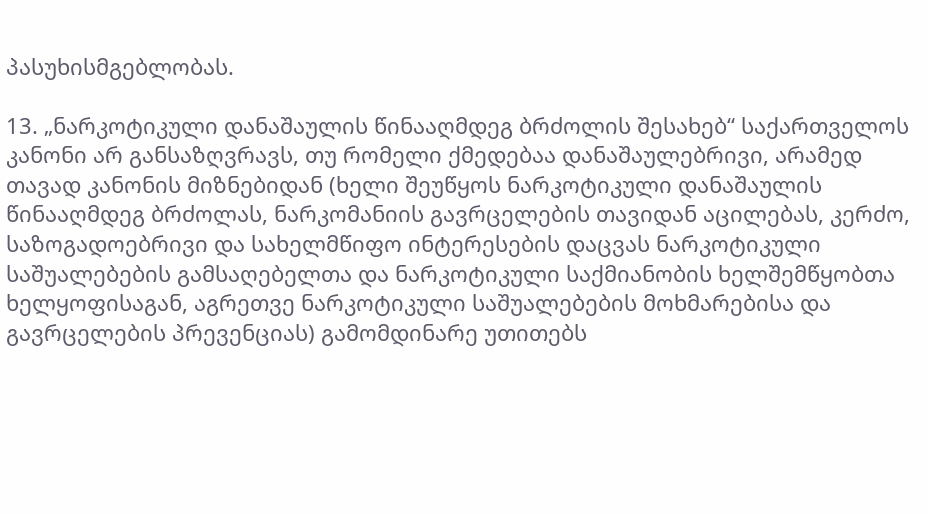პასუხისმგებლობას.

13. „ნარკოტიკული დანაშაულის წინააღმდეგ ბრძოლის შესახებ“ საქართველოს კანონი არ განსაზღვრავს, თუ რომელი ქმედებაა დანაშაულებრივი, არამედ თავად კანონის მიზნებიდან (ხელი შეუწყოს ნარკოტიკული დანაშაულის წინააღმდეგ ბრძოლას, ნარკომანიის გავრცელების თავიდან აცილებას, კერძო, საზოგადოებრივი და სახელმწიფო ინტერესების დაცვას ნარკოტიკული საშუალებების გამსაღებელთა და ნარკოტიკული საქმიანობის ხელშემწყობთა ხელყოფისაგან, აგრეთვე ნარკოტიკული საშუალებების მოხმარებისა და გავრცელების პრევენციას) გამომდინარე უთითებს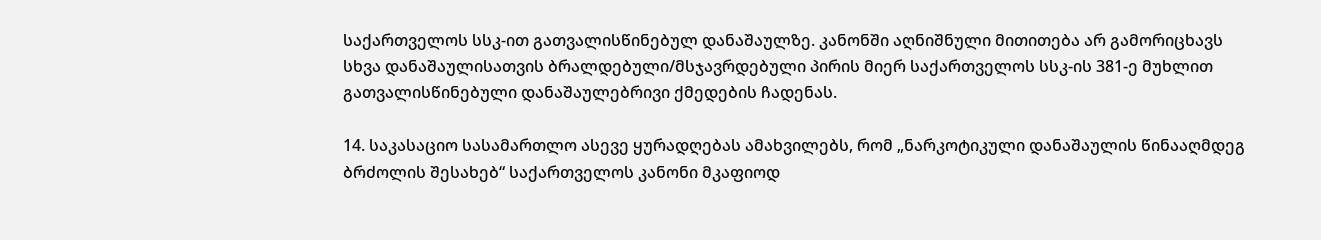საქართველოს სსკ-ით გათვალისწინებულ დანაშაულზე. კანონში აღნიშნული მითითება არ გამორიცხავს სხვა დანაშაულისათვის ბრალდებული/მსჯავრდებული პირის მიერ საქართველოს სსკ-ის 381-ე მუხლით გათვალისწინებული დანაშაულებრივი ქმედების ჩადენას.

14. საკასაციო სასამართლო ასევე ყურადღებას ამახვილებს, რომ „ნარკოტიკული დანაშაულის წინააღმდეგ ბრძოლის შესახებ“ საქართველოს კანონი მკაფიოდ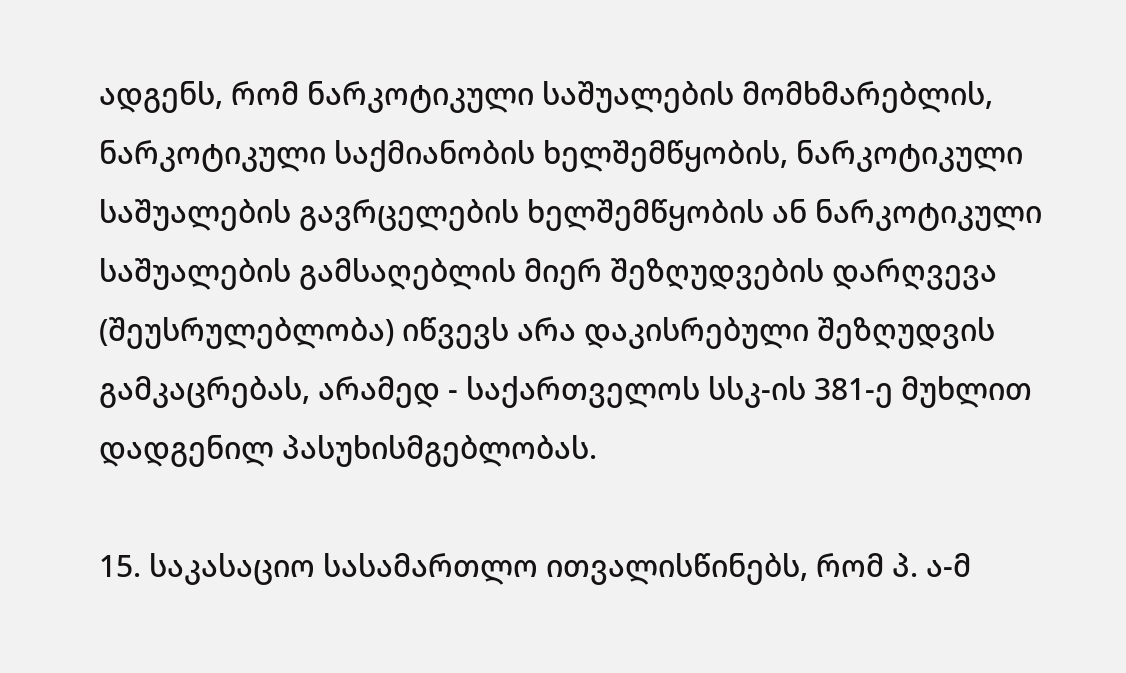ადგენს, რომ ნარკოტიკული საშუალების მომხმარებლის, ნარკოტიკული საქმიანობის ხელშემწყობის, ნარკოტიკული საშუალების გავრცელების ხელშემწყობის ან ნარკოტიკული საშუალების გამსაღებლის მიერ შეზღუდვების დარღვევა (შეუსრულებლობა) იწვევს არა დაკისრებული შეზღუდვის გამკაცრებას, არამედ - საქართველოს სსკ-ის 381-ე მუხლით დადგენილ პასუხისმგებლობას.

15. საკასაციო სასამართლო ითვალისწინებს, რომ პ. ა-მ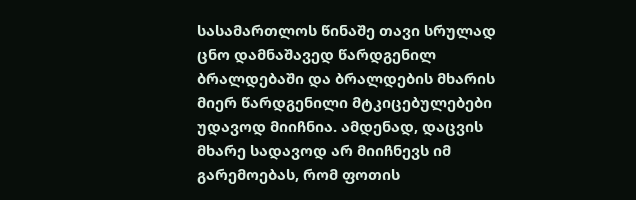სასამართლოს წინაშე თავი სრულად ცნო დამნაშავედ წარდგენილ ბრალდებაში და ბრალდების მხარის მიერ წარდგენილი მტკიცებულებები უდავოდ მიიჩნია. ამდენად, დაცვის მხარე სადავოდ არ მიიჩნევს იმ გარემოებას, რომ ფოთის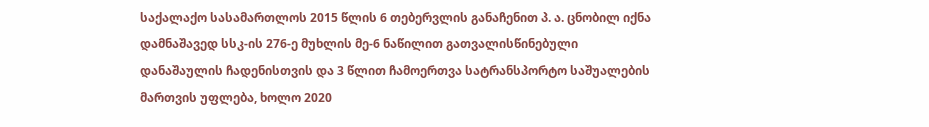საქალაქო სასამართლოს 2015 წლის 6 თებერვლის განაჩენით პ. ა. ცნობილ იქნა დამნაშავედ სსკ-ის 276-ე მუხლის მე-6 ნაწილით გათვალისწინებული დანაშაულის ჩადენისთვის და 3 წლით ჩამოერთვა სატრანსპორტო საშუალების მართვის უფლება, ხოლო 2020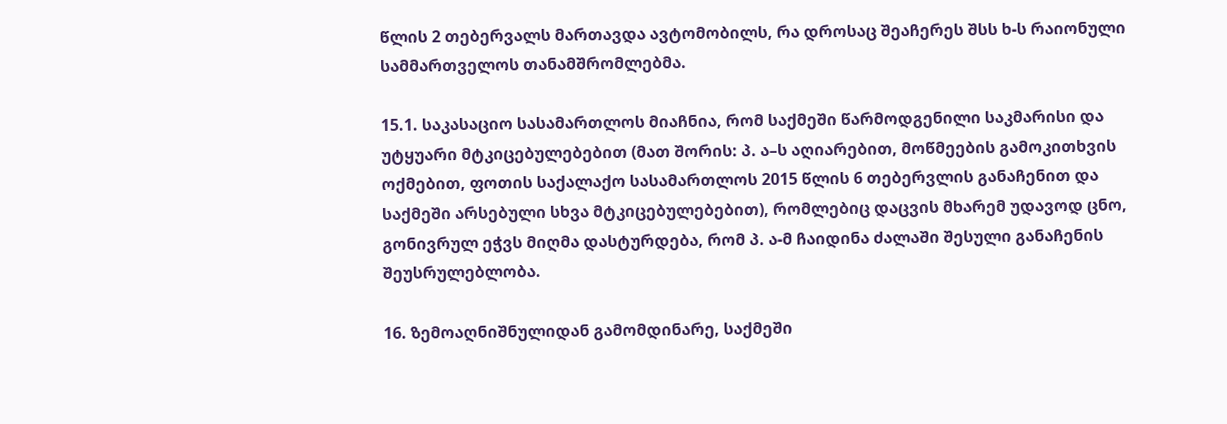წლის 2 თებერვალს მართავდა ავტომობილს, რა დროსაც შეაჩერეს შსს ხ-ს რაიონული სამმართველოს თანამშრომლებმა.

15.1. საკასაციო სასამართლოს მიაჩნია, რომ საქმეში წარმოდგენილი საკმარისი და უტყუარი მტკიცებულებებით (მათ შორის: პ. ა–ს აღიარებით, მოწმეების გამოკითხვის ოქმებით, ფოთის საქალაქო სასამართლოს 2015 წლის 6 თებერვლის განაჩენით და საქმეში არსებული სხვა მტკიცებულებებით), რომლებიც დაცვის მხარემ უდავოდ ცნო, გონივრულ ეჭვს მიღმა დასტურდება, რომ პ. ა-მ ჩაიდინა ძალაში შესული განაჩენის შეუსრულებლობა.

16. ზემოაღნიშნულიდან გამომდინარე, საქმეში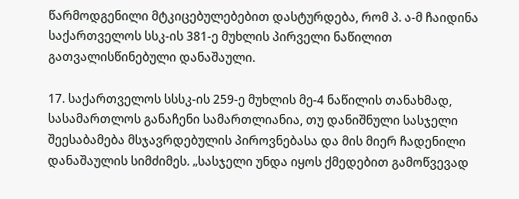წარმოდგენილი მტკიცებულებებით დასტურდება, რომ პ. ა-მ ჩაიდინა საქართველოს სსკ-ის 381-ე მუხლის პირველი ნაწილით გათვალისწინებული დანაშაული.

17. საქართველოს სსსკ-ის 259-ე მუხლის მე-4 ნაწილის თანახმად, სასამართლოს განაჩენი სამართლიანია, თუ დანიშნული სასჯელი შეესაბამება მსჯავრდებულის პიროვნებასა და მის მიერ ჩადენილი დანაშაულის სიმძიმეს. „სასჯელი უნდა იყოს ქმედებით გამოწვევად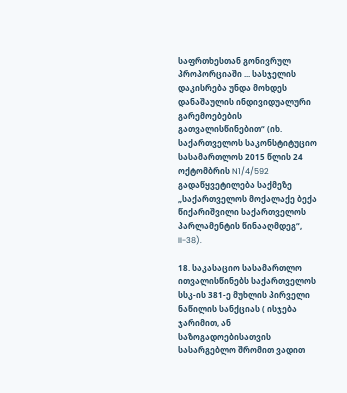საფრთხესთან გონივრულ პროპორციაში ... სასჯელის დაკისრება უნდა მოხდეს დანაშაულის ინდივიდუალური გარემოებების გათვალისწინებით“ (იხ. საქართველოს საკონსტიტუციო სასამართლოს 2015 წლის 24 ოქტომბრის N1/4/592 გადაწყვეტილება საქმეზე „საქართველოს მოქალაქე ბექა წიქარიშვილი საქართველოს პარლამენტის წინააღმდეგ“, II-38).

18. საკასაციო სასამართლო ითვალისწინებს საქართველოს სსკ-ის 381-ე მუხლის პირველი ნაწილის სანქციას ( ისჯება ჯარიმით, ან საზოგადოებისათვის სასარგებლო შრომით ვადით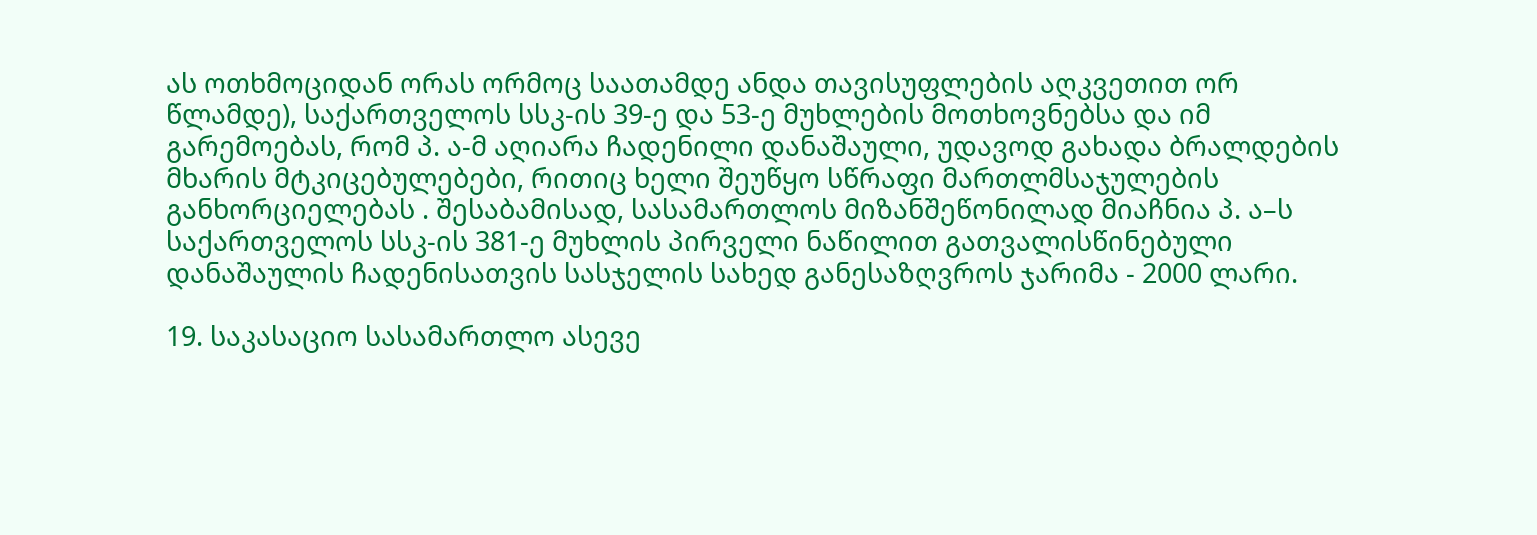ას ოთხმოციდან ორას ორმოც საათამდე ანდა თავისუფლების აღკვეთით ორ წლამდე), საქართველოს სსკ-ის 39-ე და 53-ე მუხლების მოთხოვნებსა და იმ გარემოებას, რომ პ. ა-მ აღიარა ჩადენილი დანაშაული, უდავოდ გახადა ბრალდების მხარის მტკიცებულებები, რითიც ხელი შეუწყო სწრაფი მართლმსაჯულების განხორციელებას . შესაბამისად, სასამართლოს მიზანშეწონილად მიაჩნია პ. ა–ს საქართველოს სსკ-ის 381-ე მუხლის პირველი ნაწილით გათვალისწინებული დანაშაულის ჩადენისათვის სასჯელის სახედ განესაზღვროს ჯარიმა - 2000 ლარი.

19. საკასაციო სასამართლო ასევე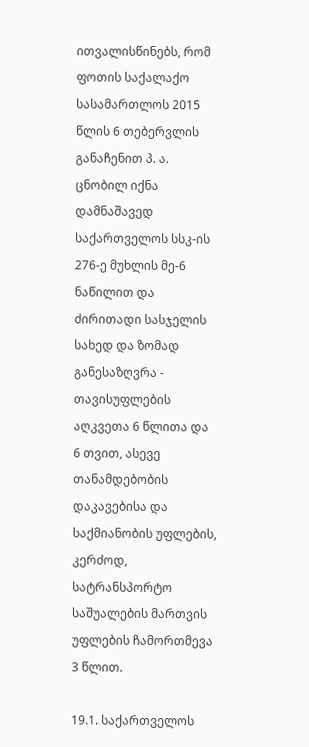ითვალისწინებს, რომ ფოთის საქალაქო სასამართლოს 2015 წლის 6 თებერვლის განაჩენით პ. ა. ცნობილ იქნა დამნაშავედ საქართველოს სსკ-ის 276-ე მუხლის მე-6 ნაწილით და ძირითადი სასჯელის სახედ და ზომად განესაზღვრა - თავისუფლების აღკვეთა 6 წლითა და 6 თვით, ასევე თანამდებობის დაკავებისა და საქმიანობის უფლების, კერძოდ, სატრანსპორტო საშუალების მართვის უფლების ჩამორთმევა 3 წლით.

19.1. საქართველოს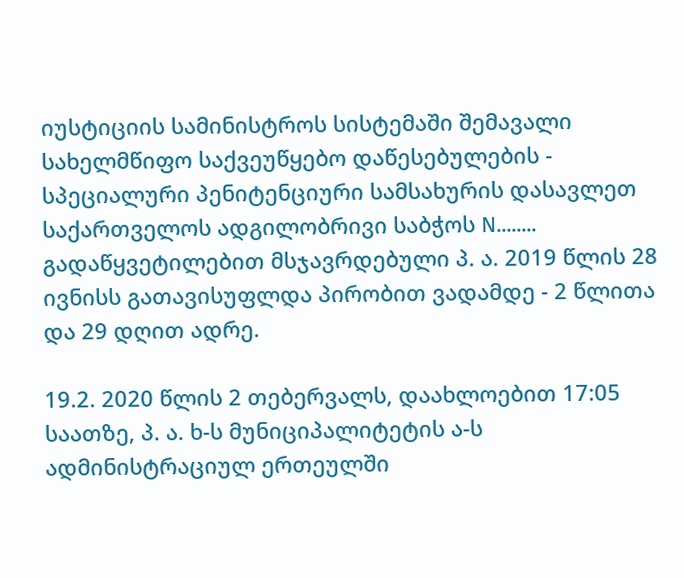იუსტიციის სამინისტროს სისტემაში შემავალი სახელმწიფო საქვეუწყებო დაწესებულების - სპეციალური პენიტენციური სამსახურის დასავლეთ საქართველოს ადგილობრივი საბჭოს N........ გადაწყვეტილებით მსჯავრდებული პ. ა. 2019 წლის 28 ივნისს გათავისუფლდა პირობით ვადამდე - 2 წლითა და 29 დღით ადრე.

19.2. 2020 წლის 2 თებერვალს, დაახლოებით 17:05 საათზე, პ. ა. ხ-ს მუნიციპალიტეტის ა-ს ადმინისტრაციულ ერთეულში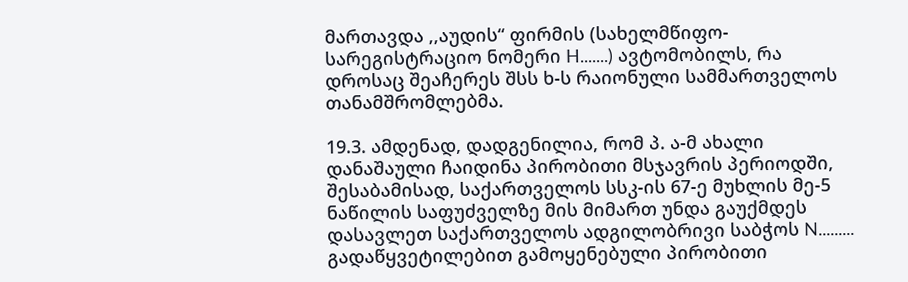მართავდა ,,აუდის“ ფირმის (სახელმწიფო-სარეგისტრაციო ნომერი H.......) ავტომობილს, რა დროსაც შეაჩერეს შსს ხ-ს რაიონული სამმართველოს თანამშრომლებმა.

19.3. ამდენად, დადგენილია, რომ პ. ა-მ ახალი დანაშაული ჩაიდინა პირობითი მსჯავრის პერიოდში, შესაბამისად, საქართველოს სსკ-ის 67-ე მუხლის მე-5 ნაწილის საფუძველზე მის მიმართ უნდა გაუქმდეს დასავლეთ საქართველოს ადგილობრივი საბჭოს N......... გადაწყვეტილებით გამოყენებული პირობითი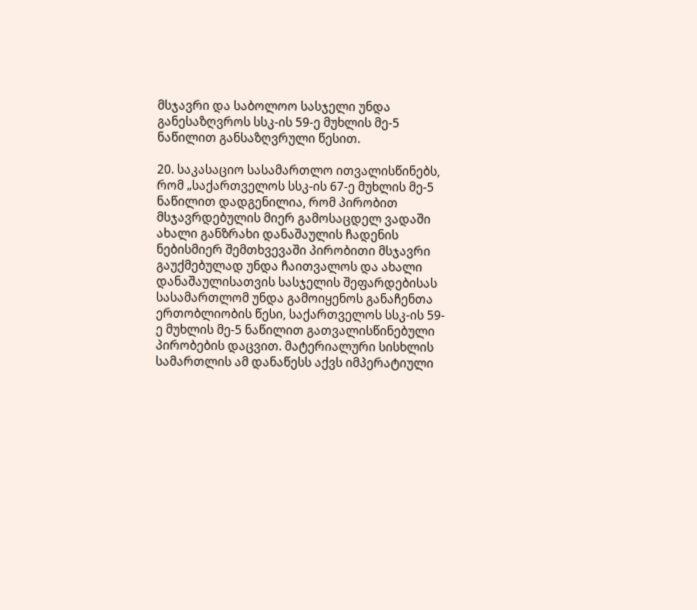მსჯავრი და საბოლოო სასჯელი უნდა განესაზღვროს სსკ-ის 59-ე მუხლის მე-5 ნაწილით განსაზღვრული წესით.

20. საკასაციო სასამართლო ითვალისწინებს, რომ „საქართველოს სსკ-ის 67-ე მუხლის მე-5 ნაწილით დადგენილია, რომ პირობით მსჯავრდებულის მიერ გამოსაცდელ ვადაში ახალი განზრახი დანაშაულის ჩადენის ნებისმიერ შემთხვევაში პირობითი მსჯავრი გაუქმებულად უნდა ჩაითვალოს და ახალი დანაშაულისათვის სასჯელის შეფარდებისას სასამართლომ უნდა გამოიყენოს განაჩენთა ერთობლიობის წესი, საქართველოს სსკ-ის 59-ე მუხლის მე-5 ნაწილით გათვალისწინებული პირობების დაცვით. მატერიალური სისხლის სამართლის ამ დანაწესს აქვს იმპერატიული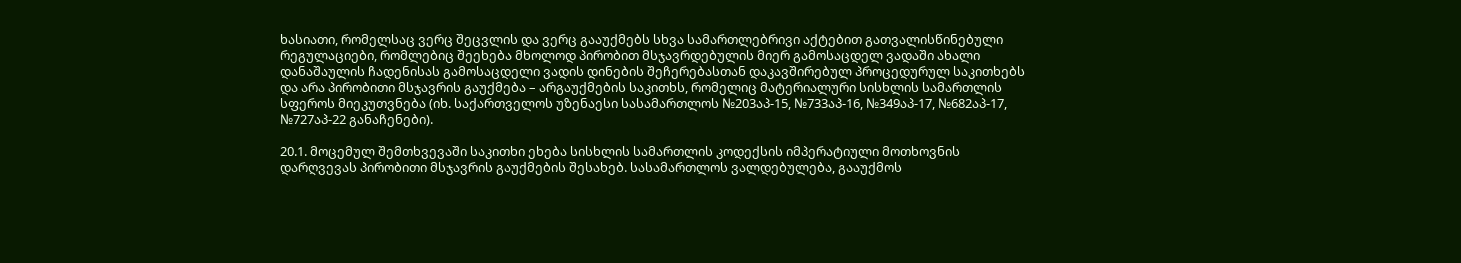ხასიათი, რომელსაც ვერც შეცვლის და ვერც გააუქმებს სხვა სამართლებრივი აქტებით გათვალისწინებული რეგულაციები, რომლებიც შეეხება მხოლოდ პირობით მსჯავრდებულის მიერ გამოსაცდელ ვადაში ახალი დანაშაულის ჩადენისას გამოსაცდელი ვადის დინების შეჩერებასთან დაკავშირებულ პროცედურულ საკითხებს და არა პირობითი მსჯავრის გაუქმება – არგაუქმების საკითხს, რომელიც მატერიალური სისხლის სამართლის სფეროს მიეკუთვნება (იხ. საქართველოს უზენაესი სასამართლოს №203აპ-15, №733აპ-16, №349აპ-17, №682აპ-17, №727აპ-22 განაჩენები).

20.1. მოცემულ შემთხვევაში საკითხი ეხება სისხლის სამართლის კოდექსის იმპერატიული მოთხოვნის დარღვევას პირობითი მსჯავრის გაუქმების შესახებ. სასამართლოს ვალდებულება, გააუქმოს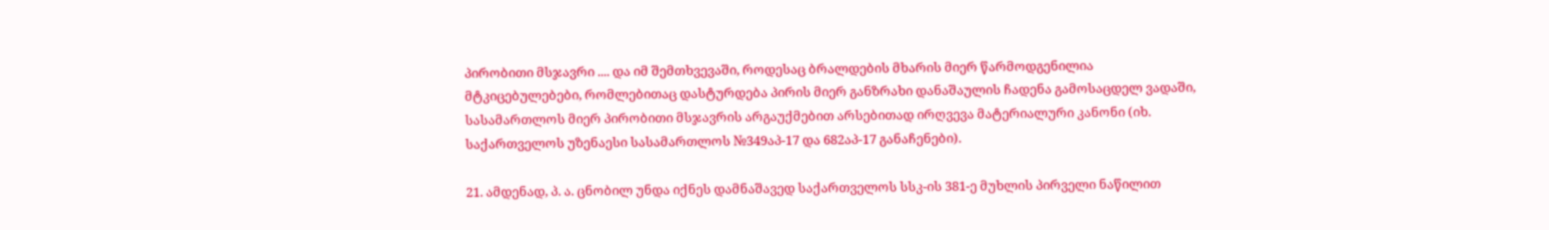პირობითი მსჯავრი .... და იმ შემთხვევაში, როდესაც ბრალდების მხარის მიერ წარმოდგენილია მტკიცებულებები, რომლებითაც დასტურდება პირის მიერ განზრახი დანაშაულის ჩადენა გამოსაცდელ ვადაში, სასამართლოს მიერ პირობითი მსჯავრის არგაუქმებით არსებითად ირღვევა მატერიალური კანონი (იხ. საქართველოს უზენაესი სასამართლოს №349აპ-17 და 682აპ-17 განაჩენები).

21. ამდენად, პ. ა. ცნობილ უნდა იქნეს დამნაშავედ საქართველოს სსკ-ის 381-ე მუხლის პირველი ნაწილით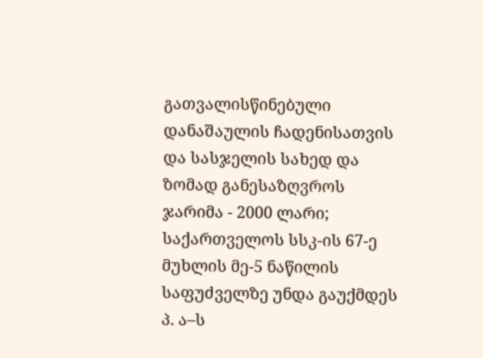გათვალისწინებული დანაშაულის ჩადენისათვის და სასჯელის სახედ და ზომად განესაზღვროს ჯარიმა - 2000 ლარი; საქართველოს სსკ-ის 67-ე მუხლის მე-5 ნაწილის საფუძველზე უნდა გაუქმდეს პ. ა–ს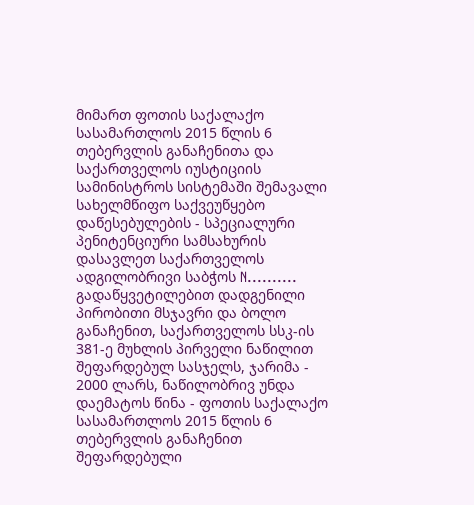მიმართ ფოთის საქალაქო სასამართლოს 2015 წლის 6 თებერვლის განაჩენითა და საქართველოს იუსტიციის სამინისტროს სისტემაში შემავალი სახელმწიფო საქვეუწყებო დაწესებულების - სპეციალური პენიტენციური სამსახურის დასავლეთ საქართველოს ადგილობრივი საბჭოს N.......... გადაწყვეტილებით დადგენილი პირობითი მსჯავრი და ბოლო განაჩენით, საქართველოს სსკ-ის 381-ე მუხლის პირველი ნაწილით შეფარდებულ სასჯელს, ჯარიმა - 2000 ლარს, ნაწილობრივ უნდა დაემატოს წინა - ფოთის საქალაქო სასამართლოს 2015 წლის 6 თებერვლის განაჩენით შეფარდებული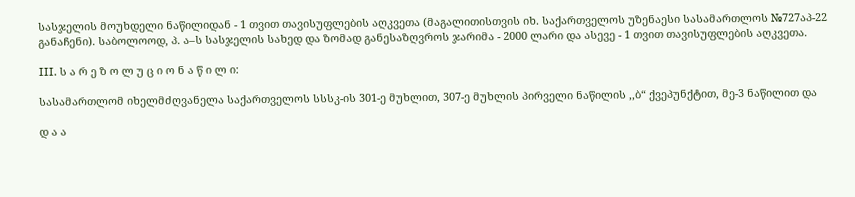სასჯელის მოუხდელი ნაწილიდან - 1 თვით თავისუფლების აღკვეთა (მაგალითისთვის იხ. საქართველოს უზენაესი სასამართლოს №727აპ-22 განაჩენი). საბოლოოდ, პ. ა–ს სასჯელის სახედ და ზომად განესაზღვროს ჯარიმა - 2000 ლარი და ასევე - 1 თვით თავისუფლების აღკვეთა.

III. ს ა რ ე ზ ო ლ უ ც ი ო ნ ა წ ი ლ ი:

სასამართლომ იხელმძღვანელა საქართველოს სსსკ-ის 301-ე მუხლით, 307-ე მუხლის პირველი ნაწილის ,,ბ“ ქვეპუნქტით, მე-3 ნაწილით და

დ ა ა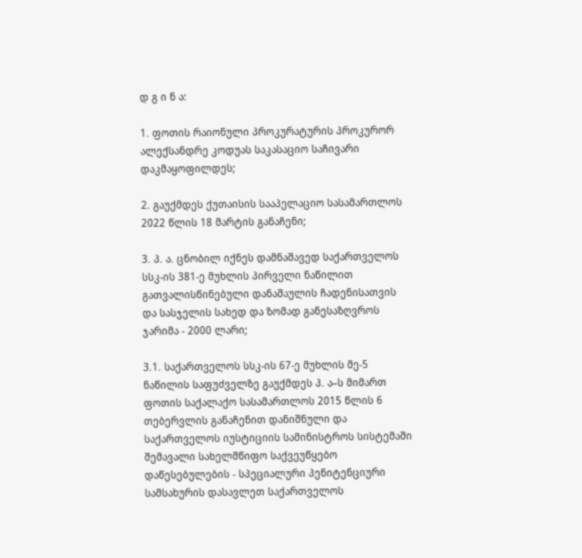დ გ ი ნ ა:

1. ფოთის რაიონული პროკურატურის პროკურორ ალექსანდრე კოდუას საკასაციო საჩივარი დაკმაყოფილდეს;

2. გაუქმდეს ქუთაისის სააპელაციო სასამართლოს 2022 წლის 18 მარტის განაჩენი;

3. პ. ა. ცნობილ იქნეს დამნაშავედ საქართველოს სსკ-ის 381-ე მუხლის პირველი ნაწილით გათვალისწინებული დანაშაულის ჩადენისათვის და სასჯელის სახედ და ზომად განესაზღვროს ჯარიმა - 2000 ლარი;

3.1. საქართველოს სსკ-ის 67-ე მუხლის მე-5 ნაწილის საფუძველზე გაუქმდეს პ. ა–ს მიმართ ფოთის საქალაქო სასამართლოს 2015 წლის 6 თებერვლის განაჩენით დანიშნული და საქართველოს იუსტიციის სამინისტროს სისტემაში შემავალი სახელმწიფო საქვეუწყებო დაწესებულების - სპეციალური პენიტენციური სამსახურის დასავლეთ საქართველოს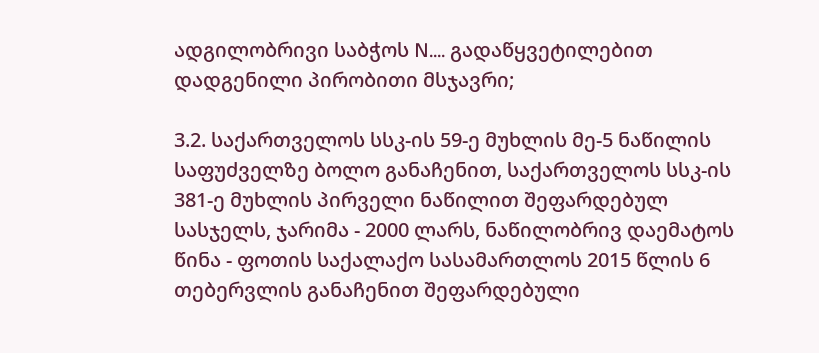ადგილობრივი საბჭოს N.... გადაწყვეტილებით დადგენილი პირობითი მსჯავრი;

3.2. საქართველოს სსკ-ის 59-ე მუხლის მე-5 ნაწილის საფუძველზე ბოლო განაჩენით, საქართველოს სსკ-ის 381-ე მუხლის პირველი ნაწილით შეფარდებულ სასჯელს, ჯარიმა - 2000 ლარს, ნაწილობრივ დაემატოს წინა - ფოთის საქალაქო სასამართლოს 2015 წლის 6 თებერვლის განაჩენით შეფარდებული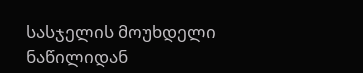სასჯელის მოუხდელი ნაწილიდან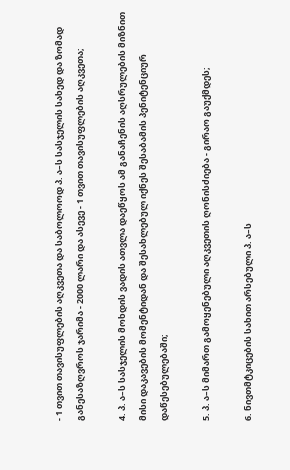- 1 თვით თავისუფლების აღკვეთა და საბოლოოდ პ. ა–ს სასჯელის სახედ და ზომად განესაზღვროს ჯარიმა - 2000 ლარი და ასევე - 1 თვით თავისუფლების აღკვეთა;

4. პ. ა–ს სასჯელის მოხდის ვადის ათვლა დაეწყოს ამ განაჩენის აღსრულების მიზნით მისი დაკავების მომენტიდან და შესახლებულ იქნეს შესაბამის პენიტენციურ დაწესებულებაში;

5. პ. ა–ს მიმართ გამოყენებული აღკვეთის ღონისძიება - გირაო გაუქმდეს;

6. ნივთმტკიცების სახით არსებული პ. ა–ს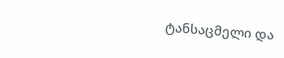ტანსაცმელი და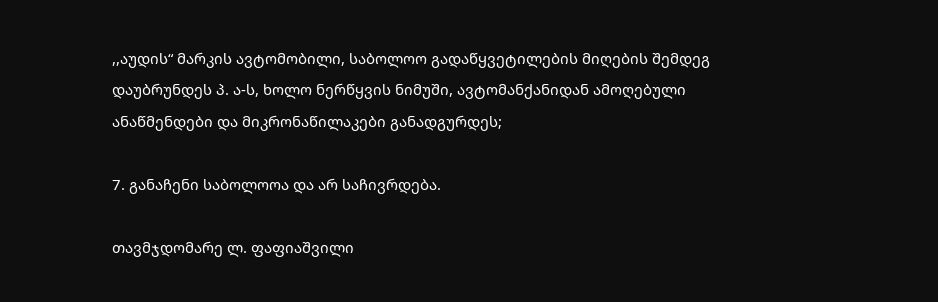,,აუდის“ მარკის ავტომობილი, საბოლოო გადაწყვეტილების მიღების შემდეგ დაუბრუნდეს პ. ა-ს, ხოლო ნერწყვის ნიმუში, ავტომანქანიდან ამოღებული ანაწმენდები და მიკრონაწილაკები განადგურდეს;

7. განაჩენი საბოლოოა და არ საჩივრდება.

თავმჯდომარე ლ. ფაფიაშვილი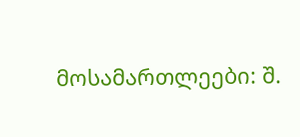მოსამართლეები: შ.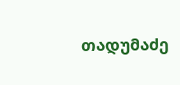თადუმაძე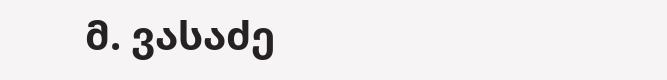მ. ვასაძე